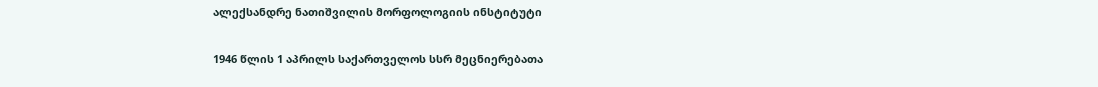ალექსანდრე ნათიშვილის მორფოლოგიის ინსტიტუტი

1946 წლის 1 აპრილს საქართველოს სსრ მეცნიერებათა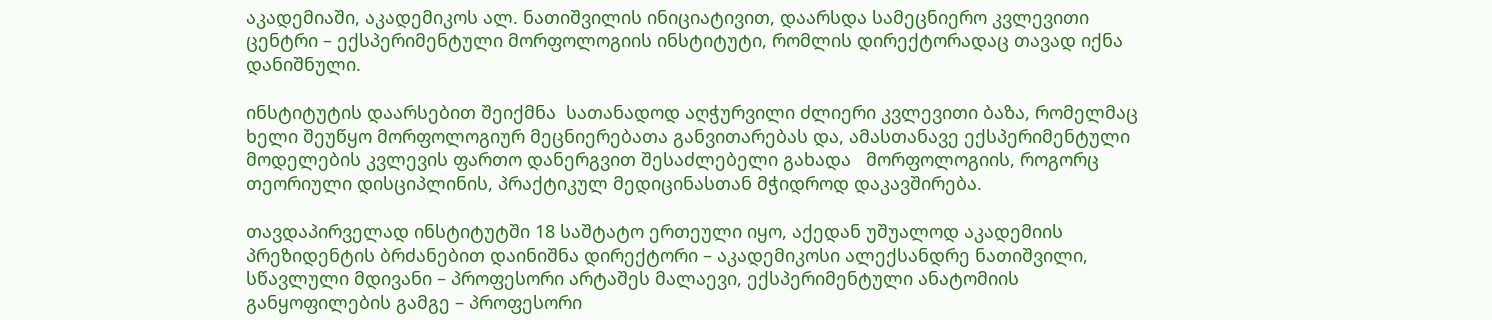აკადემიაში, აკადემიკოს ალ. ნათიშვილის ინიციატივით, დაარსდა სამეცნიერო კვლევითი ცენტრი – ექსპერიმენტული მორფოლოგიის ინსტიტუტი, რომლის დირექტორადაც თავად იქნა დანიშნული.

ინსტიტუტის დაარსებით შეიქმნა  სათანადოდ აღჭურვილი ძლიერი კვლევითი ბაზა, რომელმაც ხელი შეუწყო მორფოლოგიურ მეცნიერებათა განვითარებას და, ამასთანავე ექსპერიმენტული მოდელების კვლევის ფართო დანერგვით შესაძლებელი გახადა   მორფოლოგიის, როგორც თეორიული დისციპლინის, პრაქტიკულ მედიცინასთან მჭიდროდ დაკავშირება.

თავდაპირველად ინსტიტუტში 18 საშტატო ერთეული იყო, აქედან უშუალოდ აკადემიის პრეზიდენტის ბრძანებით დაინიშნა დირექტორი – აკადემიკოსი ალექსანდრე ნათიშვილი, სწავლული მდივანი – პროფესორი არტაშეს მალაევი, ექსპერიმენტული ანატომიის განყოფილების გამგე – პროფესორი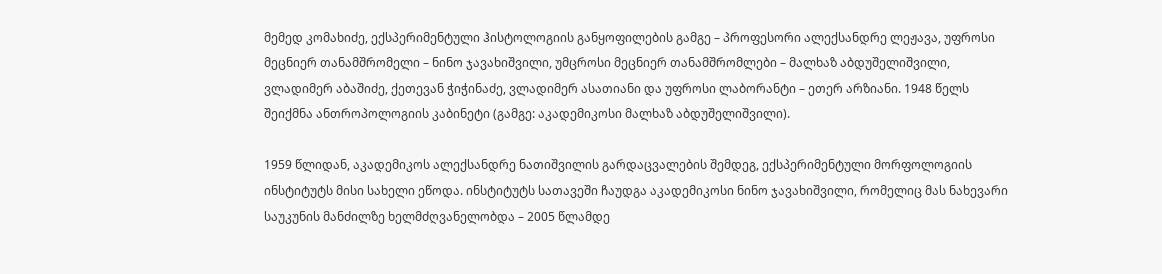მემედ კომახიძე, ექსპერიმენტული ჰისტოლოგიის განყოფილების გამგე – პროფესორი ალექსანდრე ლეჟავა, უფროსი მეცნიერ თანამშრომელი – ნინო ჯავახიშვილი, უმცროსი მეცნიერ თანამშრომლები – მალხაზ აბდუშელიშვილი, ვლადიმერ აბაშიძე, ქეთევან ჭიჭინაძე, ვლადიმერ ასათიანი და უფროსი ლაბორანტი – ეთერ არზიანი. 1948 წელს შეიქმნა ანთროპოლოგიის კაბინეტი (გამგე: აკადემიკოსი მალხაზ აბდუშელიშვილი).

1959 წლიდან, აკადემიკოს ალექსანდრე ნათიშვილის გარდაცვალების შემდეგ, ექსპერიმენტული მორფოლოგიის ინსტიტუტს მისი სახელი ეწოდა. ინსტიტუტს სათავეში ჩაუდგა აკადემიკოსი ნინო ჯავახიშვილი, რომელიც მას ნახევარი საუკუნის მანძილზე ხელმძღვანელობდა – 2005 წლამდე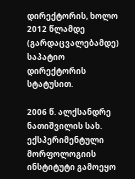დირექტორის, ხოლო 2012 წლამდე (გარდაცვალებამდე) საპატიო დირექტორის სტატუსით.

2006 წ. ალქსანდრე ნათიშვილის სახ. ექსპერიმენტული მორფოლოგიის ინსტიტუტი გამოეყო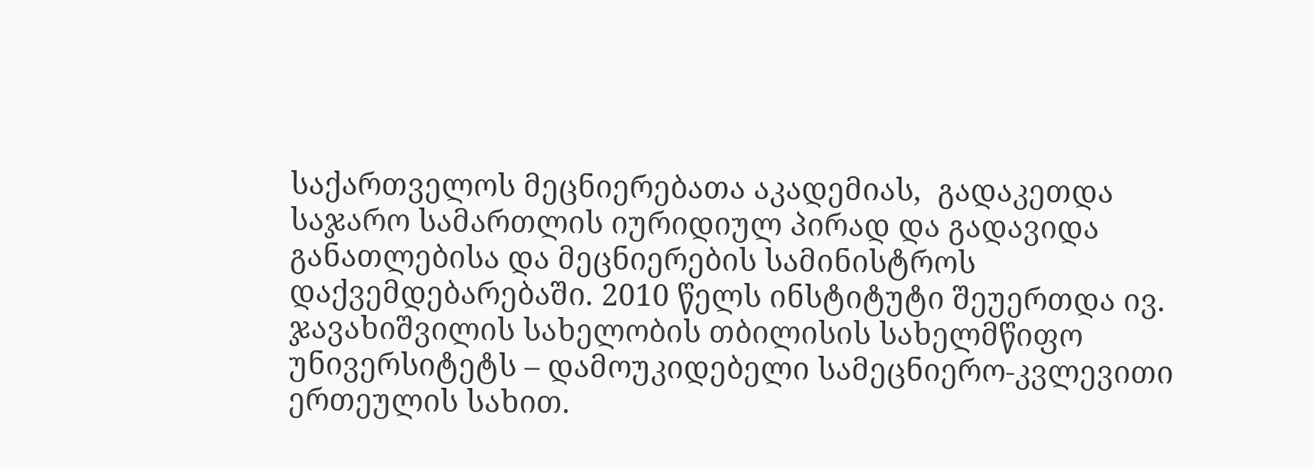საქართველოს მეცნიერებათა აკადემიას,  გადაკეთდა საჯარო სამართლის იურიდიულ პირად და გადავიდა განათლებისა და მეცნიერების სამინისტროს დაქვემდებარებაში. 2010 წელს ინსტიტუტი შეუერთდა ივ. ჯავახიშვილის სახელობის თბილისის სახელმწიფო უნივერსიტეტს – დამოუკიდებელი სამეცნიერო-კვლევითი ერთეულის სახით.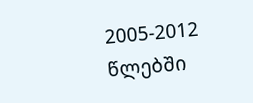2005-2012 წლებში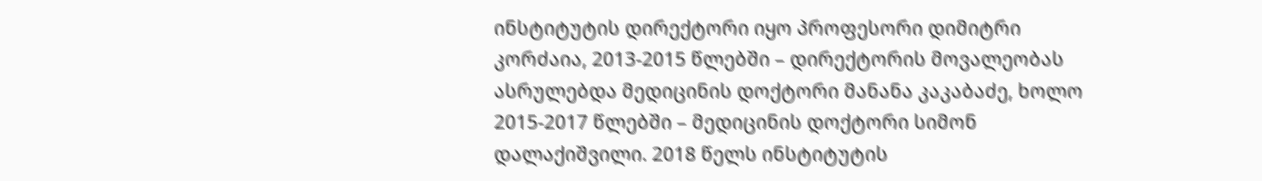ინსტიტუტის დირექტორი იყო პროფესორი დიმიტრი კორძაია, 2013-2015 წლებში – დირექტორის მოვალეობას ასრულებდა მედიცინის დოქტორი მანანა კაკაბაძე, ხოლო  2015-2017 წლებში – მედიცინის დოქტორი სიმონ დალაქიშვილი. 2018 წელს ინსტიტუტის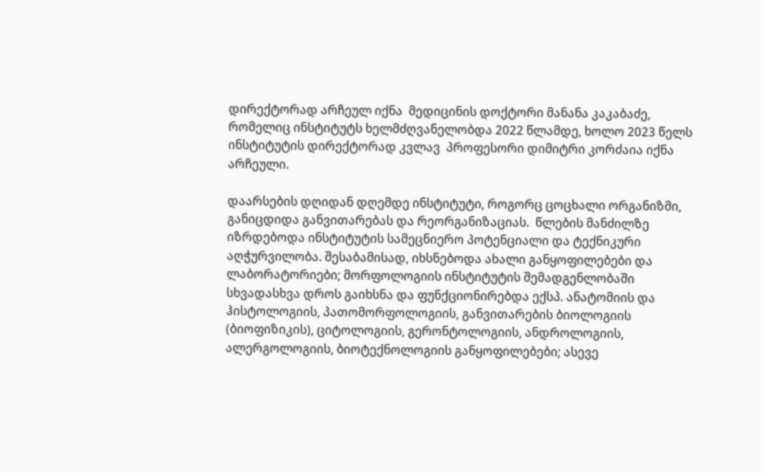დირექტორად არჩეულ იქნა  მედიცინის დოქტორი მანანა კაკაბაძე, რომელიც ინსტიტუტს ხელმძღვანელობდა 2022 წლამდე, ხოლო 2023 წელს ინსტიტუტის დირექტორად კვლავ  პროფესორი დიმიტრი კორძაია იქნა არჩეული.

დაარსების დღიდან დღემდე ინსტიტუტი, როგორც ცოცხალი ორგანიზმი, განიცდიდა განვითარებას და რეორგანიზაციას.  წლების მანძილზე იზრდებოდა ინსტიტუტის სამეცნიერო პოტენციალი და ტექნიკური აღჭურვილობა. შესაბამისად, იხსნებოდა ახალი განყოფილებები და ლაბორატორიები; მორფოლოგიის ინსტიტუტის შემადგენლობაში სხვადასხვა დროს გაიხსნა და ფუნქციონირებდა ექსპ. ანატომიის და ჰისტოლოგიის, პათომორფოლოგიის, განვითარების ბიოლოგიის (ბიოფიზიკის), ციტოლოგიის, გერონტოლოგიის, ანდროლოგიის, ალერგოლოგიის, ბიოტექნოლოგიის განყოფილებები; ასევე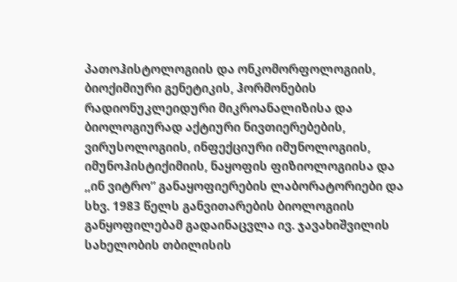პათოჰისტოლოგიის და ონკომორფოლოგიის,  ბიოქიმიური გენეტიკის, ჰორმონების რადიონუკლეიდური მიკროანალიზისა და ბიოლოგიურად აქტიური ნივთიერებების, ვირუსოლოგიის, ინფექციური იმუნოლოგიის, იმუნოჰისტიქიმიის, ნაყოფის ფიზიოლოგიისა და ,,ინ ვიტრო” განაყოფიერების ლაბორატორიები და სხვ. 1983 წელს განვითარების ბიოლოგიის განყოფილებამ გადაინაცვლა ივ. ჯავახიშვილის სახელობის თბილისის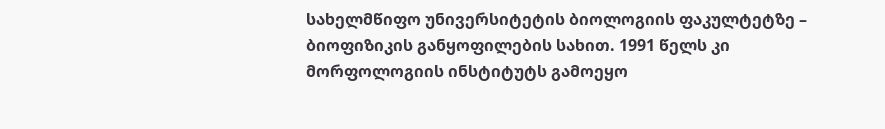სახელმწიფო უნივერსიტეტის ბიოლოგიის ფაკულტეტზე – ბიოფიზიკის განყოფილების სახით. 1991 წელს კი მორფოლოგიის ინსტიტუტს გამოეყო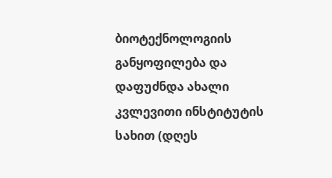ბიოტექნოლოგიის განყოფილება და დაფუძნდა ახალი კვლევითი ინსტიტუტის სახით (დღეს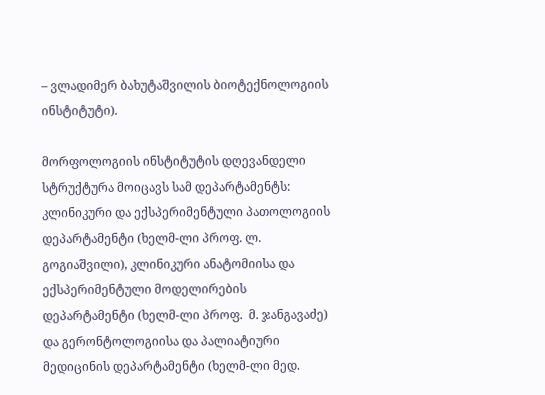– ვლადიმერ ბახუტაშვილის ბიოტექნოლოგიის ინსტიტუტი).

მორფოლოგიის ინსტიტუტის დღევანდელი სტრუქტურა მოიცავს სამ დეპარტამენტს: კლინიკური და ექსპერიმენტული პათოლოგიის დეპარტამენტი (ხელმ-ლი პროფ. ლ. გოგიაშვილი), კლინიკური ანატომიისა და ექსპერიმენტული მოდელირების დეპარტამენტი (ხელმ-ლი პროფ.  მ. ჯანგავაძე) და გერონტოლოგიისა და პალიატიური მედიცინის დეპარტამენტი (ხელმ-ლი მედ.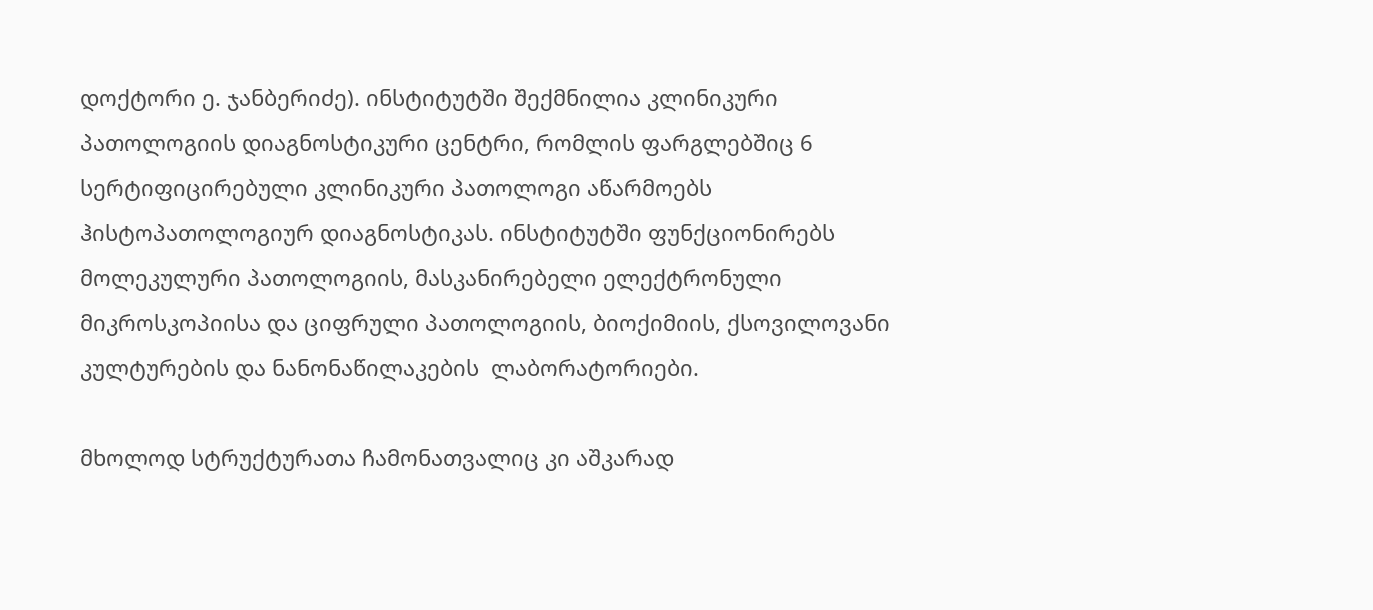დოქტორი ე. ჯანბერიძე). ინსტიტუტში შექმნილია კლინიკური პათოლოგიის დიაგნოსტიკური ცენტრი, რომლის ფარგლებშიც 6 სერტიფიცირებული კლინიკური პათოლოგი აწარმოებს ჰისტოპათოლოგიურ დიაგნოსტიკას. ინსტიტუტში ფუნქციონირებს მოლეკულური პათოლოგიის, მასკანირებელი ელექტრონული მიკროსკოპიისა და ციფრული პათოლოგიის, ბიოქიმიის, ქსოვილოვანი კულტურების და ნანონაწილაკების  ლაბორატორიები.

მხოლოდ სტრუქტურათა ჩამონათვალიც კი აშკარად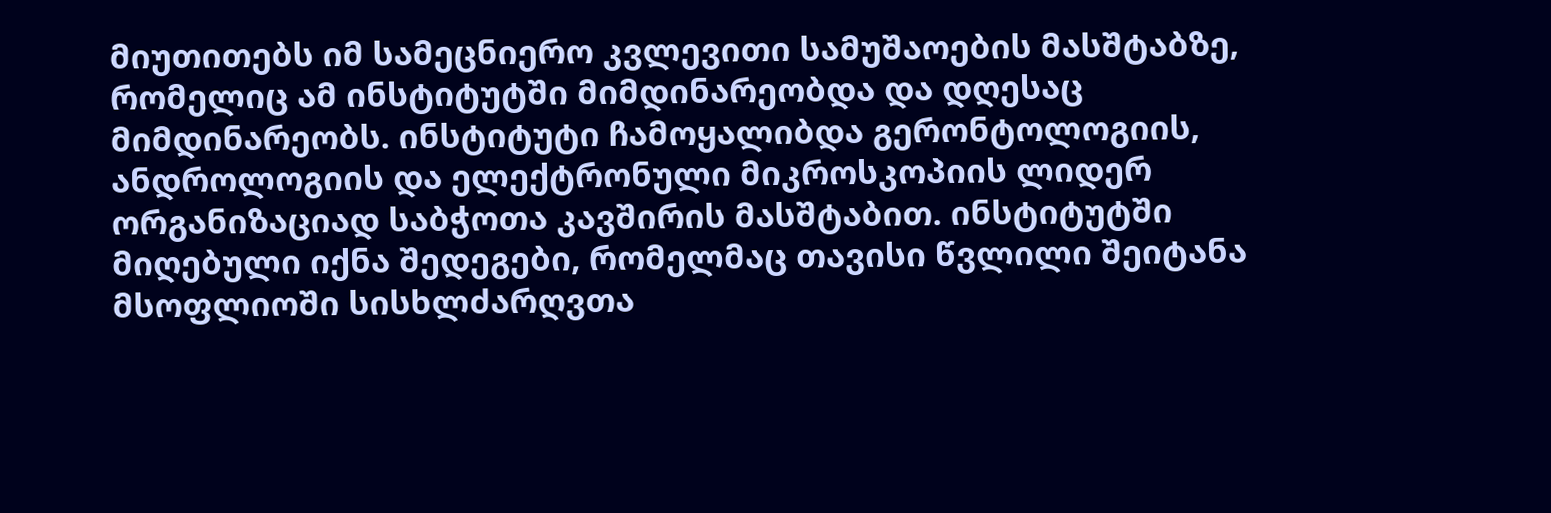მიუთითებს იმ სამეცნიერო კვლევითი სამუშაოების მასშტაბზე, რომელიც ამ ინსტიტუტში მიმდინარეობდა და დღესაც მიმდინარეობს. ინსტიტუტი ჩამოყალიბდა გერონტოლოგიის, ანდროლოგიის და ელექტრონული მიკროსკოპიის ლიდერ ორგანიზაციად საბჭოთა კავშირის მასშტაბით. ინსტიტუტში მიღებული იქნა შედეგები, რომელმაც თავისი წვლილი შეიტანა მსოფლიოში სისხლძარღვთა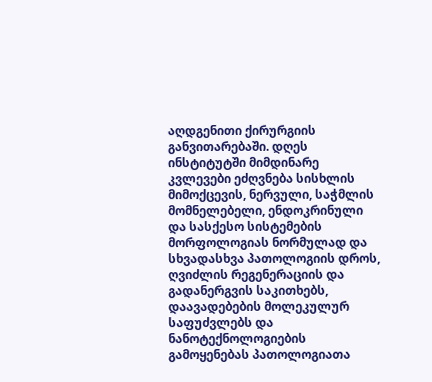აღდგენითი ქირურგიის განვითარებაში. დღეს ინსტიტუტში მიმდინარე კვლევები ეძღვნება სისხლის მიმოქცევის, ნერვული, საჭმლის მომნელებელი, ენდოკრინული და სასქესო სისტემების მორფოლოგიას ნორმულად და სხვადასხვა პათოლოგიის დროს, ღვიძლის რეგენერაციის და გადანერგვის საკითხებს, დაავადებების მოლეკულურ საფუძვლებს და ნანოტექნოლოგიების გამოყენებას პათოლოგიათა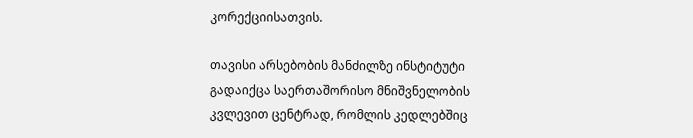კორექციისათვის.

თავისი არსებობის მანძილზე ინსტიტუტი გადაიქცა საერთაშორისო მნიშვნელობის კვლევით ცენტრად, რომლის კედლებშიც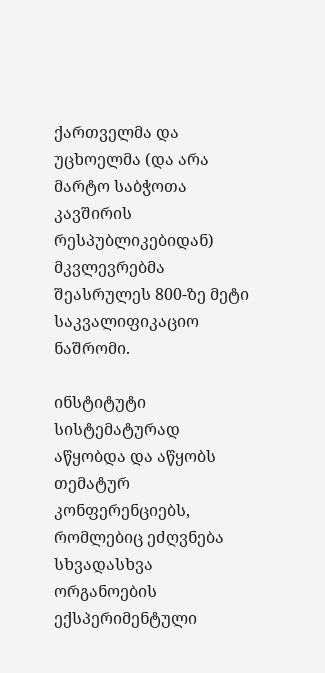ქართველმა და უცხოელმა (და არა მარტო საბჭოთა კავშირის რესპუბლიკებიდან) მკვლევრებმა შეასრულეს 800-ზე მეტი საკვალიფიკაციო ნაშრომი.

ინსტიტუტი სისტემატურად აწყობდა და აწყობს თემატურ კონფერენციებს, რომლებიც ეძღვნება სხვადასხვა ორგანოების ექსპერიმენტული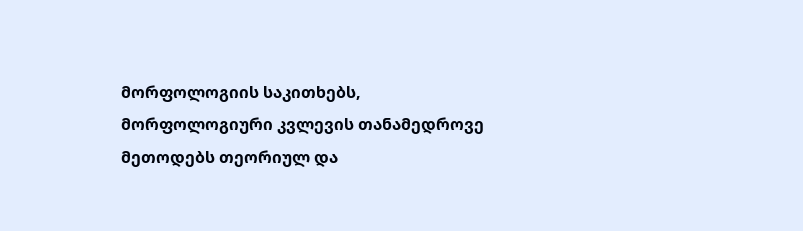მორფოლოგიის საკითხებს, მორფოლოგიური კვლევის თანამედროვე მეთოდებს თეორიულ და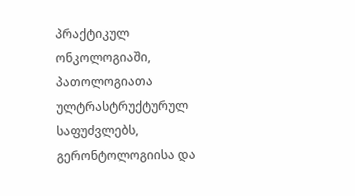პრაქტიკულ ონკოლოგიაში, პათოლოგიათა ულტრასტრუქტურულ საფუძვლებს, გერონტოლოგიისა და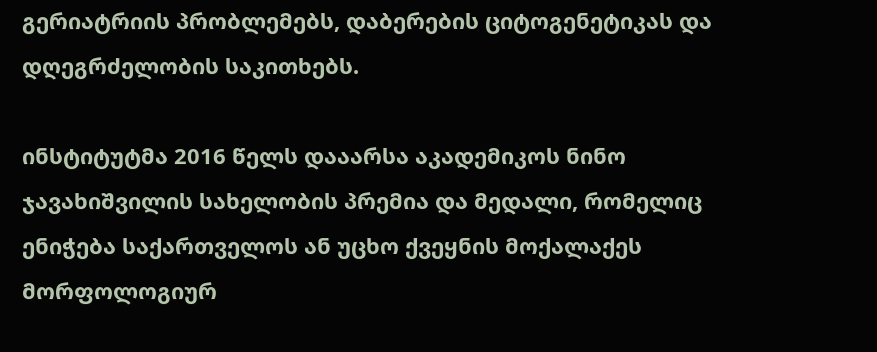გერიატრიის პრობლემებს, დაბერების ციტოგენეტიკას და დღეგრძელობის საკითხებს.

ინსტიტუტმა 2016 წელს დააარსა აკადემიკოს ნინო ჯავახიშვილის სახელობის პრემია და მედალი, რომელიც ენიჭება საქართველოს ან უცხო ქვეყნის მოქალაქეს მორფოლოგიურ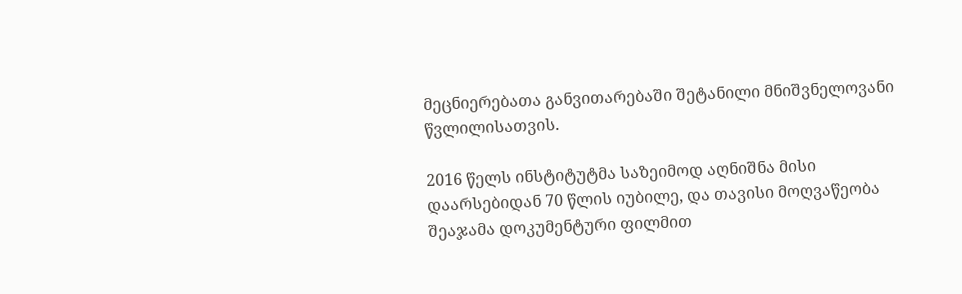მეცნიერებათა განვითარებაში შეტანილი მნიშვნელოვანი წვლილისათვის.

2016 წელს ინსტიტუტმა საზეიმოდ აღნიშნა მისი დაარსებიდან 70 წლის იუბილე, და თავისი მოღვაწეობა შეაჯამა დოკუმენტური ფილმით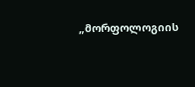„მორფოლოგიის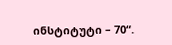ინსტიტუტი – 70“.